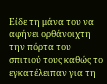Είδε τη μάνα του να αφήνει ορθάνοιχτη την πόρτα του σπιτιού τους καθώς το εγκατέλειπαν για τη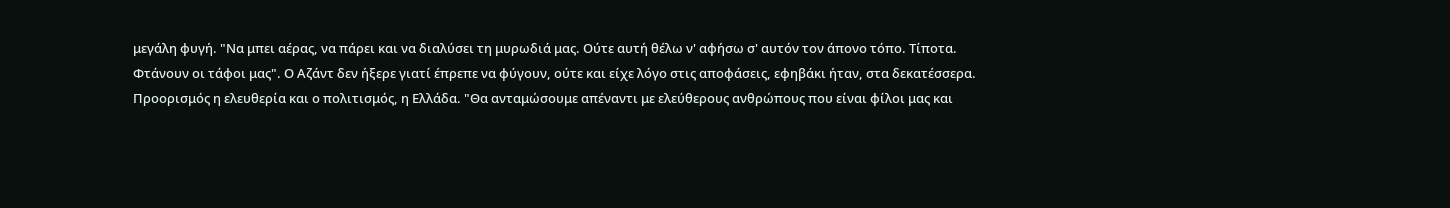μεγάλη φυγή. "Να μπει αέρας, να πάρει και να διαλύσει τη μυρωδιά μας. Ούτε αυτή θέλω ν' αφήσω σ' αυτόν τον άπονο τόπο. Τίποτα. Φτάνουν οι τάφοι μας". Ο Αζάντ δεν ήξερε γιατί έπρεπε να φύγουν, ούτε και είχε λόγο στις αποφάσεις, εφηβάκι ήταν, στα δεκατέσσερα. Προορισμός η ελευθερία και ο πολιτισμός, η Ελλάδα. "Θα ανταμώσουμε απέναντι με ελεύθερους ανθρώπους που είναι φίλοι μας και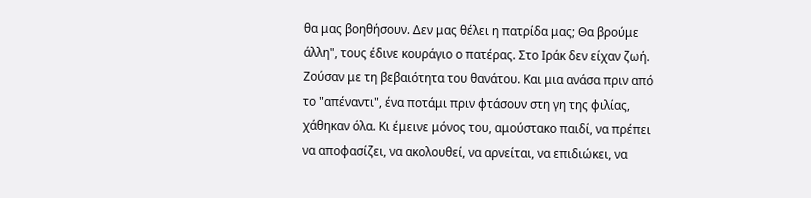θα μας βοηθήσουν. Δεν μας θέλει η πατρίδα μας; Θα βρούμε άλλη", τους έδινε κουράγιο ο πατέρας. Στο Ιράκ δεν είχαν ζωή. Ζούσαν με τη βεβαιότητα του θανάτου. Και μια ανάσα πριν από το "απέναντι", ένα ποτάμι πριν φτάσουν στη γη της φιλίας, χάθηκαν όλα. Κι έμεινε μόνος του, αμούστακο παιδί, να πρέπει να αποφασίζει, να ακολουθεί, να αρνείται, να επιδιώκει, να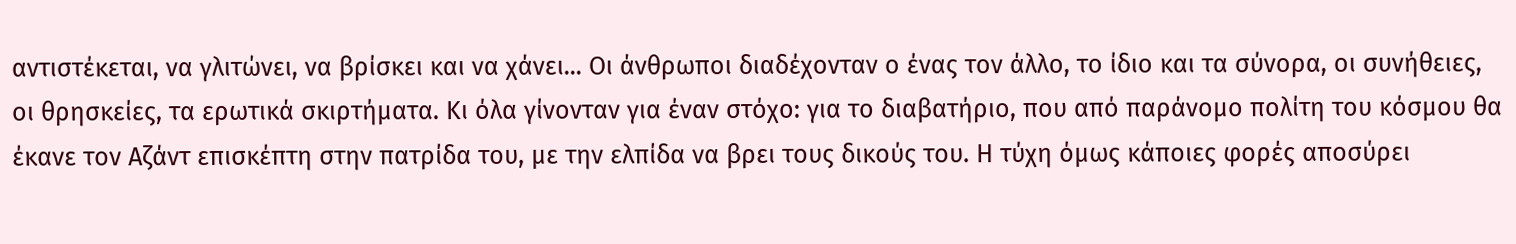αντιστέκεται, να γλιτώνει, να βρίσκει και να χάνει... Οι άνθρωποι διαδέχονταν ο ένας τον άλλο, το ίδιο και τα σύνορα, οι συνήθειες, οι θρησκείες, τα ερωτικά σκιρτήματα. Κι όλα γίνονταν για έναν στόχο: για το διαβατήριο, που από παράνομο πολίτη του κόσμου θα έκανε τον Αζάντ επισκέπτη στην πατρίδα του, με την ελπίδα να βρει τους δικούς του. Η τύχη όμως κάποιες φορές αποσύρει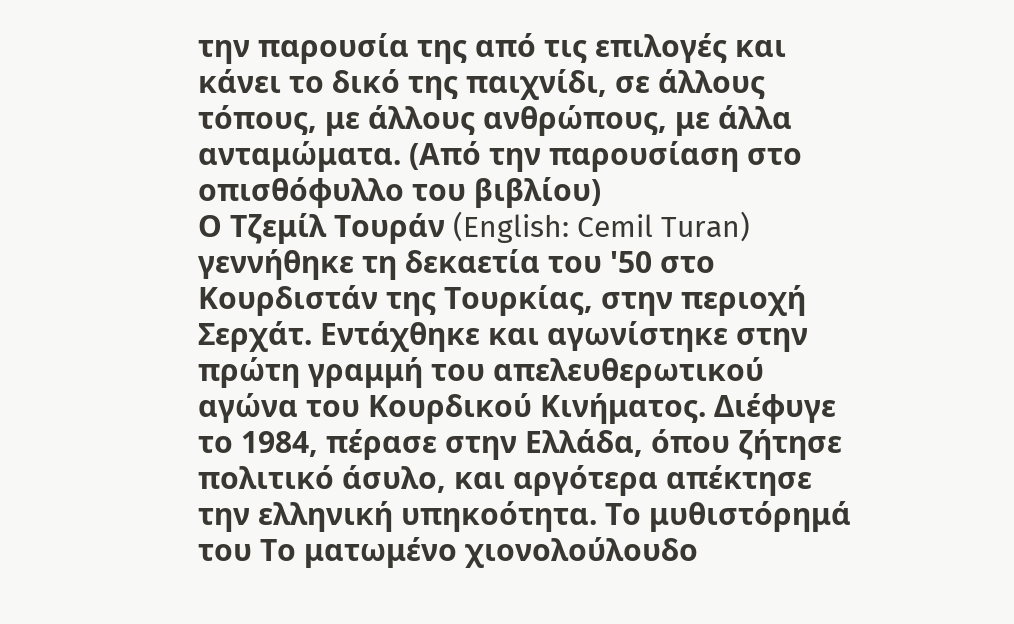την παρουσία της από τις επιλογές και κάνει το δικό της παιχνίδι, σε άλλους τόπους, με άλλους ανθρώπους, με άλλα ανταμώματα. (Από την παρουσίαση στο οπισθόφυλλο του βιβλίου)
Ο Τζεμίλ Τουράν (English: Cemil Turan) γεννήθηκε τη δεκαετία του '50 στο Κουρδιστάν της Τουρκίας, στην περιοχή Σερχάτ. Εντάχθηκε και αγωνίστηκε στην πρώτη γραμμή του απελευθερωτικού αγώνα του Κουρδικού Κινήματος. Διέφυγε το 1984, πέρασε στην Ελλάδα, όπου ζήτησε πολιτικό άσυλο, και αργότερα απέκτησε την ελληνική υπηκοότητα. Το μυθιστόρημά του Το ματωμένο χιονολούλουδο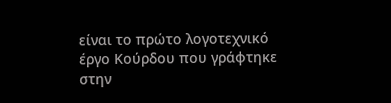είναι το πρώτο λογοτεχνικό έργο Κούρδου που γράφτηκε στην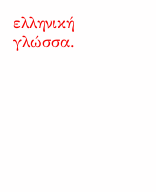ελληνική γλώσσα.